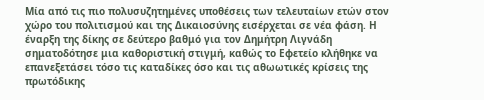Μία από τις πιο πολυσυζητημένες υποθέσεις των τελευταίων ετών στον χώρο του πολιτισμού και της Δικαιοσύνης εισέρχεται σε νέα φάση. Η έναρξη της δίκης σε δεύτερο βαθμό για τον Δημήτρη Λιγνάδη σηματοδότησε μια καθοριστική στιγμή, καθώς το Εφετείο κλήθηκε να επανεξετάσει τόσο τις καταδίκες όσο και τις αθωωτικές κρίσεις της πρωτόδικης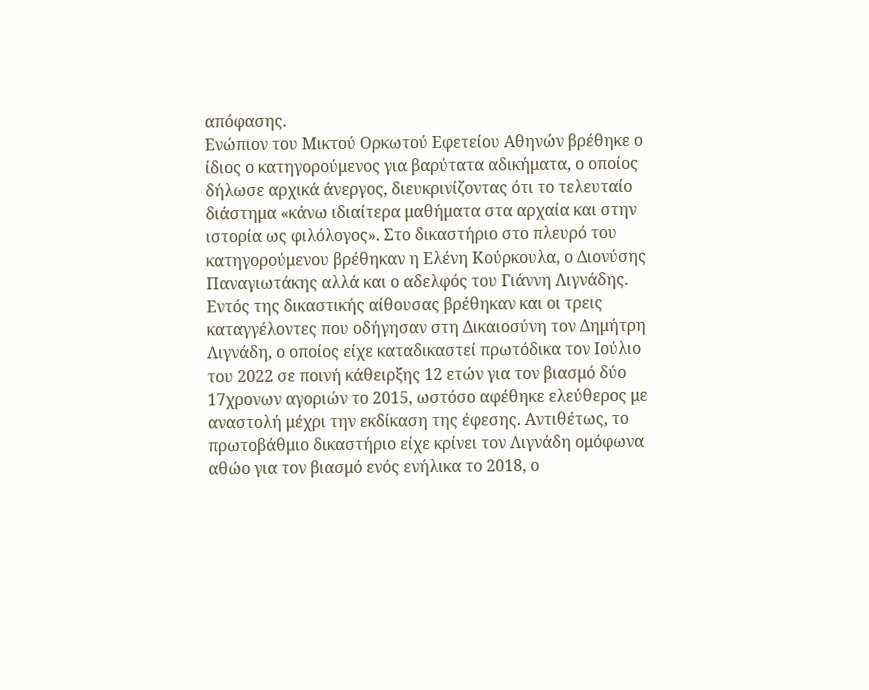απόφασης.
Ενώπιον του Μικτού Ορκωτού Εφετείου Αθηνών βρέθηκε ο ίδιος ο κατηγορούμενος για βαρύτατα αδικήματα, ο οποίος δήλωσε αρχικά άνεργος, διευκρινίζοντας ότι το τελευταίο διάστημα «κάνω ιδιαίτερα μαθήματα στα αρχαία και στην ιστορία ως φιλόλογος». Στο δικαστήριο στο πλευρό του κατηγορούμενου βρέθηκαν η Ελένη Κούρκουλα, ο Διονύσης Παναγιωτάκης αλλά και ο αδελφός του Γιάννη Λιγνάδης.
Εντός της δικαστικής αίθουσας βρέθηκαν και οι τρεις καταγγέλοντες που οδήγησαν στη Δικαιοσύνη τον Δημήτρη Λιγνάδη, ο οποίος είχε καταδικαστεί πρωτόδικα τον Ιούλιο του 2022 σε ποινή κάθειρξης 12 ετών για τον βιασμό δύο 17χρονων αγοριών το 2015, ωστόσο αφέθηκε ελεύθερος με αναστολή μέχρι την εκδίκαση της έφεσης. Αντιθέτως, το πρωτοβάθμιο δικαστήριο είχε κρίνει τον Λιγνάδη ομόφωνα αθώο για τον βιασμό ενός ενήλικα το 2018, ο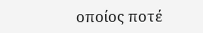οποίος ποτέ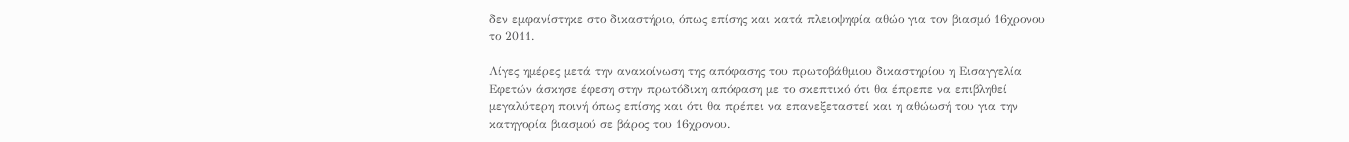δεν εμφανίστηκε στο δικαστήριο, όπως επίσης και κατά πλειοψηφία αθώο για τον βιασμό 16χρονου το 2011.

Λίγες ημέρες μετά την ανακοίνωση της απόφασης του πρωτοβάθμιου δικαστηρίου η Εισαγγελία Εφετών άσκησε έφεση στην πρωτόδικη απόφαση με το σκεπτικό ότι θα έπρεπε να επιβληθεί μεγαλύτερη ποινή όπως επίσης και ότι θα πρέπει να επανεξεταστεί και η αθώωσή του για την κατηγορία βιασμού σε βάρος του 16χρονου.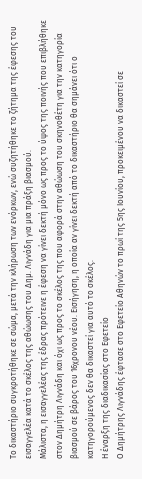Το δικαστήριο συγκροτήθηκε σε σώμα, μετά την κλήρωση των ενόρκων, ενώ συζητήθηκε το ζήτημα της έφεσης του εισαγγελέα κατά το σκέλος της αθώωσης του Δημ. Λιγνάδη για μια πράξη βιασμού.
Μάλιστα, η εισαγγελέας της έδρας πρότεινε η έφεση να γίνει δεκτή μόνο ως προς το ύψος της ποινής που επιβλήθηκε στον Δημήτρη Λιγνάδη και όχι ως προς το σκέλος της που αφορά στην αθώωση του σκηνοθέτη για την κατηγορία βιασμού σε βάρος του 16χρονου νέου. Εισήγηση, η οποία αν γίνει δεκτή από το δικαστήριο θα σημάνει ότι ο κατηγορούμενος δεν θα δικαστεί για αυτό το σκέλος.
Η έναρξη της διαδικασίας στο Εφετείο
Ο Δημήτρης Λιγνάδης έφτασε στο Εφετείο Αθηνών το πρωί της 5ης Ιουνίου, προκειμένου να δικαστεί σε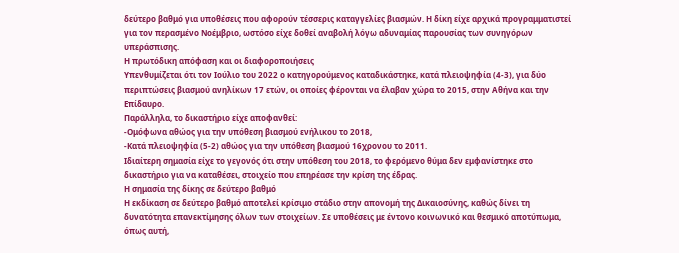δεύτερο βαθμό για υποθέσεις που αφορούν τέσσερις καταγγελίες βιασμών. Η δίκη είχε αρχικά προγραμματιστεί για τον περασμένο Νοέμβριο, ωστόσο είχε δοθεί αναβολή λόγω αδυναμίας παρουσίας των συνηγόρων υπεράσπισης.
Η πρωτόδικη απόφαση και οι διαφοροποιήσεις
Υπενθυμίζεται ότι τον Ιούλιο του 2022 ο κατηγορούμενος καταδικάστηκε, κατά πλειοψηφία (4-3), για δύο περιπτώσεις βιασμού ανηλίκων 17 ετών, οι οποίες φέρονται να έλαβαν χώρα το 2015, στην Αθήνα και την Επίδαυρο.
Παράλληλα, το δικαστήριο είχε αποφανθεί:
-Ομόφωνα αθώος για την υπόθεση βιασμού ενήλικου το 2018,
-Κατά πλειοψηφία (5-2) αθώος για την υπόθεση βιασμού 16χρονου το 2011.
Ιδιαίτερη σημασία είχε το γεγονός ότι στην υπόθεση του 2018, το φερόμενο θύμα δεν εμφανίστηκε στο δικαστήριο για να καταθέσει, στοιχείο που επηρέασε την κρίση της έδρας.
Η σημασία της δίκης σε δεύτερο βαθμό
Η εκδίκαση σε δεύτερο βαθμό αποτελεί κρίσιμο στάδιο στην απονομή της Δικαιοσύνης, καθώς δίνει τη δυνατότητα επανεκτίμησης όλων των στοιχείων. Σε υποθέσεις με έντονο κοινωνικό και θεσμικό αποτύπωμα, όπως αυτή,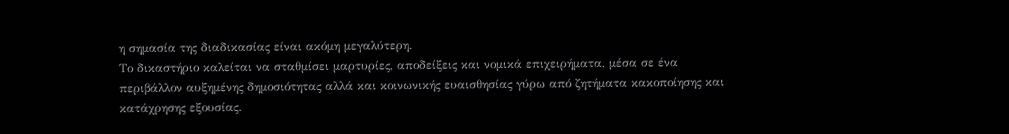η σημασία της διαδικασίας είναι ακόμη μεγαλύτερη.
Το δικαστήριο καλείται να σταθμίσει μαρτυρίες, αποδείξεις και νομικά επιχειρήματα, μέσα σε ένα περιβάλλον αυξημένης δημοσιότητας αλλά και κοινωνικής ευαισθησίας γύρω από ζητήματα κακοποίησης και κατάχρησης εξουσίας.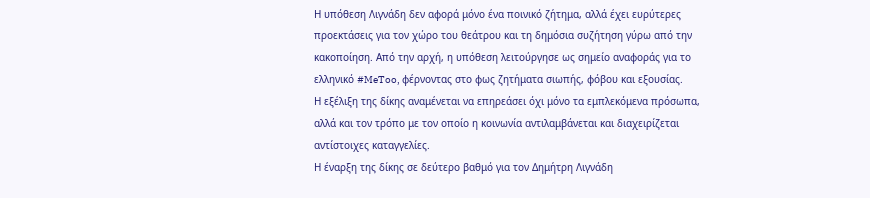Η υπόθεση Λιγνάδη δεν αφορά μόνο ένα ποινικό ζήτημα, αλλά έχει ευρύτερες προεκτάσεις για τον χώρο του θεάτρου και τη δημόσια συζήτηση γύρω από την κακοποίηση. Από την αρχή, η υπόθεση λειτούργησε ως σημείο αναφοράς για το ελληνικό #MeToo, φέρνοντας στο φως ζητήματα σιωπής, φόβου και εξουσίας.
Η εξέλιξη της δίκης αναμένεται να επηρεάσει όχι μόνο τα εμπλεκόμενα πρόσωπα, αλλά και τον τρόπο με τον οποίο η κοινωνία αντιλαμβάνεται και διαχειρίζεται αντίστοιχες καταγγελίες.
Η έναρξη της δίκης σε δεύτερο βαθμό για τον Δημήτρη Λιγνάδη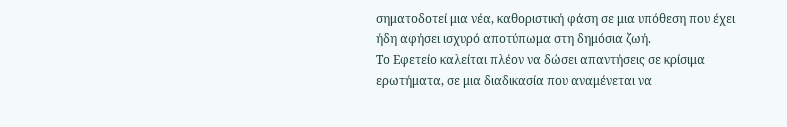σηματοδοτεί μια νέα, καθοριστική φάση σε μια υπόθεση που έχει ήδη αφήσει ισχυρό αποτύπωμα στη δημόσια ζωή.
Το Εφετείο καλείται πλέον να δώσει απαντήσεις σε κρίσιμα ερωτήματα, σε μια διαδικασία που αναμένεται να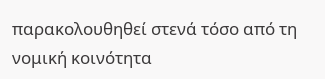παρακολουθηθεί στενά τόσο από τη νομική κοινότητα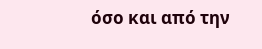όσο και από την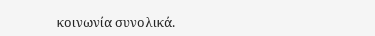κοινωνία συνολικά.